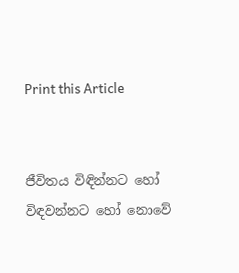Print this Article


ජීවිතය විඳින්නට හෝ විඳවන්නට හෝ නොවේ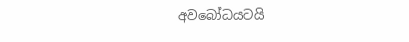අවබෝධයටයි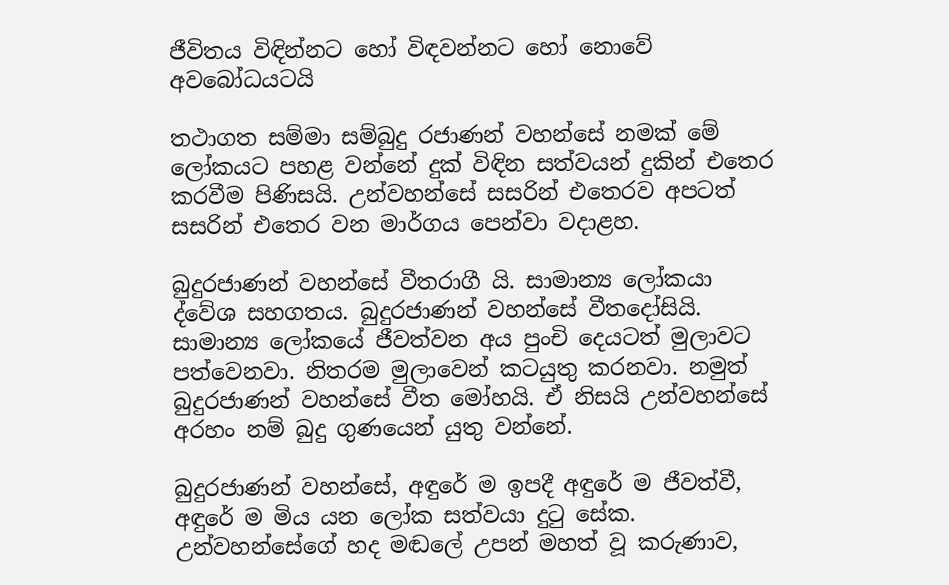ජීවිතය විඳින්නට හෝ විඳවන්නට හෝ නොවේ අවබෝධයටයි

තථාගත සම්මා සම්බුදු රජාණන් වහන්සේ නමක් මේ ලෝකයට පහළ වන්නේ දුක් විඳින සත්වයන් දුකින් එතෙර කරවීම පිණිසයි. උන්වහන්සේ සසරින් එතෙරව අපටත් සසරින් එතෙර වන මාර්ගය පෙන්වා වදාළහ.

බුදුරජාණන් වහන්සේ වීතරාගී යි. සාමාන්‍ය ලෝකයා ද්වේශ සහගතය. බුදුරජාණන් වහන්සේ වීතදෝසියි. සාමාන්‍ය ලෝකයේ ජීවත්වන අය පුංචි දෙයටත් මුලාවට පත්වෙනවා. නිතරම මුලාවෙන් කටයුතු කරනවා. නමුත් බුදුරජාණන් වහන්සේ වීත මෝහයි. ඒ නිසයි උන්වහන්සේ අරහං නම් බුදු ගුණයෙන් යුතු වන්නේ.

බුදුරජාණන් වහන්සේ, අඳුරේ ම ඉපදී අඳුරේ ම ජීවත්වී, අඳුරේ ම මිය යන ලෝක සත්වයා දුටු සේක. උන්වහන්සේගේ හද මඬලේ උපන් මහත් වූ කරුණාව,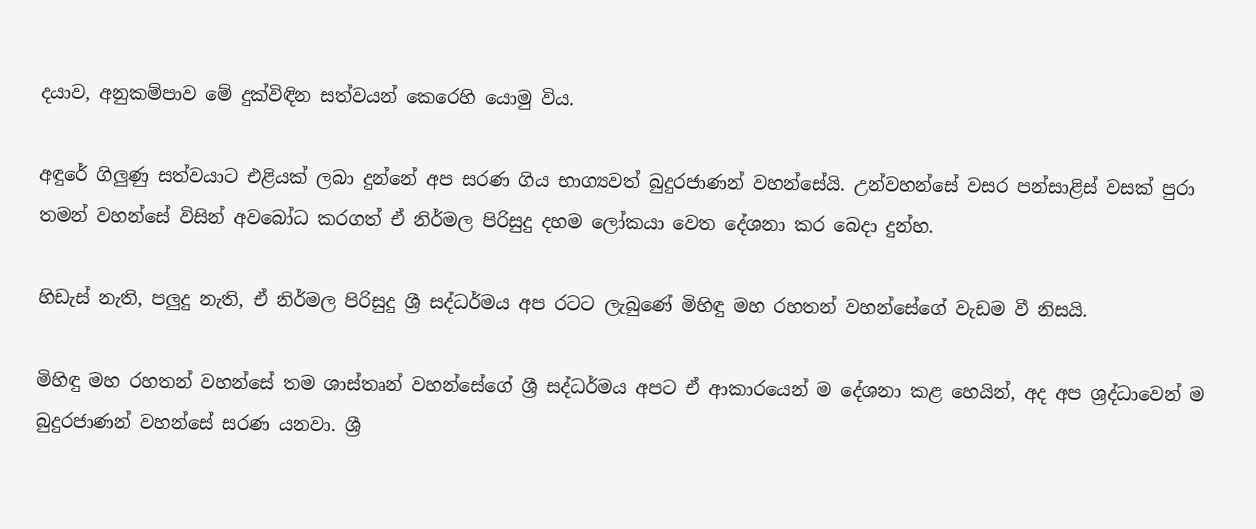දයාව, අනුකම්පාව මේ දුක්විඳින සත්වයන් කෙරෙහි යොමු විය.

අඳුරේ ගිලුණු සත්වයාට එළියක් ලබා දුන්නේ අප සරණ ගිය භාග්‍යවත් බුදුරජාණන් වහන්සේයි. උන්වහන්සේ වසර පන්සාළිස් වසක් පුරා තමන් වහන්සේ විසින් අවබෝධ කරගත් ඒ නිර්මල පිරිසුදු දහම ලෝකයා වෙත දේශනා කර බෙදා දුන්හ.

හිඩැස් නැති, පලුදු නැති, ඒ නිර්මල පිරිසුදු ශ්‍රී සද්ධර්මය අප රටට ලැබුණේ මිහිඳු මහ රහතන් වහන්සේගේ වැඩම වී නිසයි.

මිහිඳු මහ රහතන් වහන්සේ තම ශාස්තෘන් වහන්සේගේ ශ්‍රී සද්ධර්මය අපට ඒ ආකාරයෙන් ම දේශනා කළ හෙයින්, අද අප ශ්‍රද්ධාවෙන් ම බුදුරජාණන් වහන්සේ සරණ යනවා. ශ්‍රී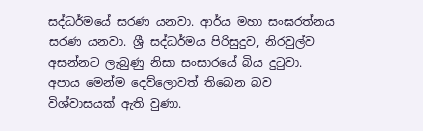සද්ධර්මයේ සරණ යනවා. ආර්ය මහා සංඝරත්නය සරණ යනවා. ශ්‍රී සද්ධර්මය පිරිසුදුව, නිරවුල්ව අසන්නට ලැබුණු නිසා සංසාරයේ බිය දුටුවා. අපාය මෙන්ම දෙව්ලොවත් තිබෙන බව විශ්වාසයක් ඇති වුණා.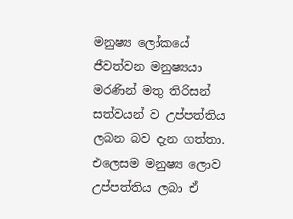මනුෂ්‍ය ලෝකයේ ජීවත්වන මනුෂ්‍යයා මරණින් මතු තිරිසන් සත්වයන් ව උප්පත්තිය ලබන බව දැන ගත්තා. එලෙසම මනුෂ්‍ය ලොව උප්පත්තිය ලබා ඒ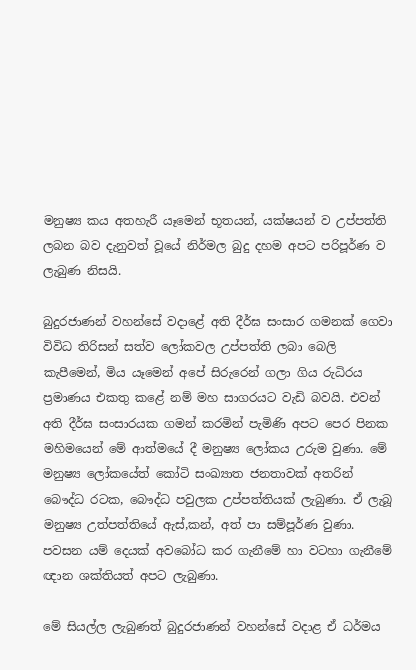මනුෂ්‍ය කය අතහැරී යෑමෙන් භූතයන්, යක්ෂයන් ව උප්පත්ති ලබන බව දැනුවත් වූයේ නිර්මල බුදු දහම අපට පරිපූර්ණ ව ලැබුණ නිසයි.

බුදුරජාණන් වහන්සේ වදාළේ අති දීර්ඝ සංසාර ගමනක් ගෙවා විවිධ තිරිසන් සත්ව ලෝකවල උප්පත්ති ලබා බෙලි කැපීමෙන්, මිය යෑමෙන් අපේ සිරුරෙන් ගලා ගිය රුධිරය ප්‍රමාණය එකතු කළේ නම් මහ සාගරයට වැඩි බවයි. එවන් අති දීර්ඝ සංසාරයක ගමන් කරමින් පැමිණි අපට පෙර පිනක මහිමයෙන් මේ ආත්මයේ දී මනුෂ්‍ය ලෝකය උරුම වුණා. මේ මනුෂ්‍ය ලෝකයේත් කෝටි සංඛ්‍යාත ජනතාවක් අතරින් බෞද්ධ රටක, බෞද්ධ පවුලක උප්පත්තියක් ලැබුණා. ඒ ලැබූ මනුෂ්‍ය උත්පත්තියේ ඇස්,කන්, අත් පා සම්පූර්ණ වුණා. පවසන යම් දෙයක් අවබෝධ කර ගැනීමේ හා වටහා ගැනීමේ ඥාන ශක්තියත් අපට ලැබුණා.

මේ සියල්ල ලැබුණත් බුදුරජාණන් වහන්සේ වදාළ ඒ ධර්මය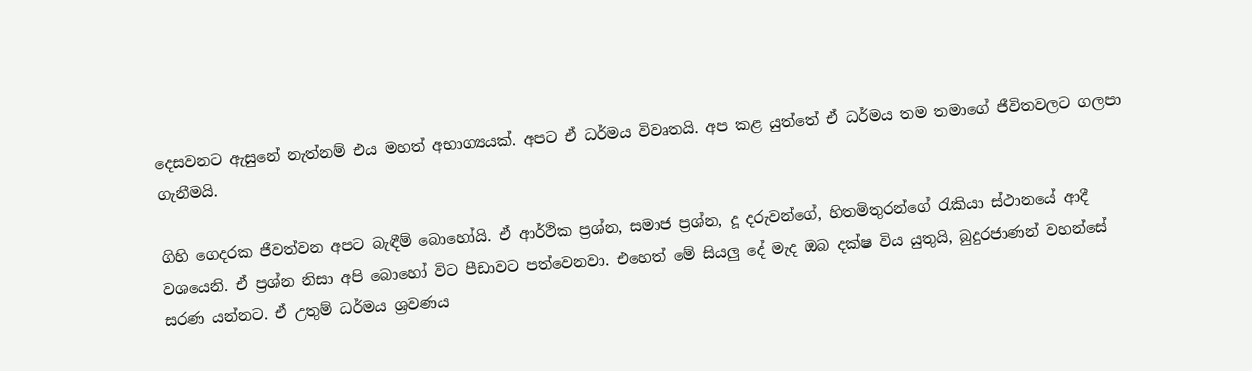දෙසවනට ඇසුනේ නැත්නම් එය මහත් අභාග්‍යයක්. අපට ඒ ධර්මය විවෘතයි. අප කළ යුත්තේ ඒ ධර්මය තම තමාගේ ජීවිතවලට ගලපා ගැනීමයි.

ගිහි ගෙදරක ජීවත්වන අපට බැඳීම් බොහෝයි. ඒ ආර්ථික ප්‍රශ්න, සමාජ ප්‍රශ්න, දූ දරුවන්ගේ, හිතමිතුරන්ගේ රැකියා ස්ථානයේ ආදී වශයෙනි. ඒ ප්‍රශ්න නිසා අපි බොහෝ විට පීඩාවට පත්වෙනවා. එහෙත් මේ සියලු දේ මැද ඔබ දක්ෂ විය යුතුයි, බුදුරජාණන් වහන්සේ සරණ යන්නට. ඒ උතුම් ධර්මය ශ්‍රවණය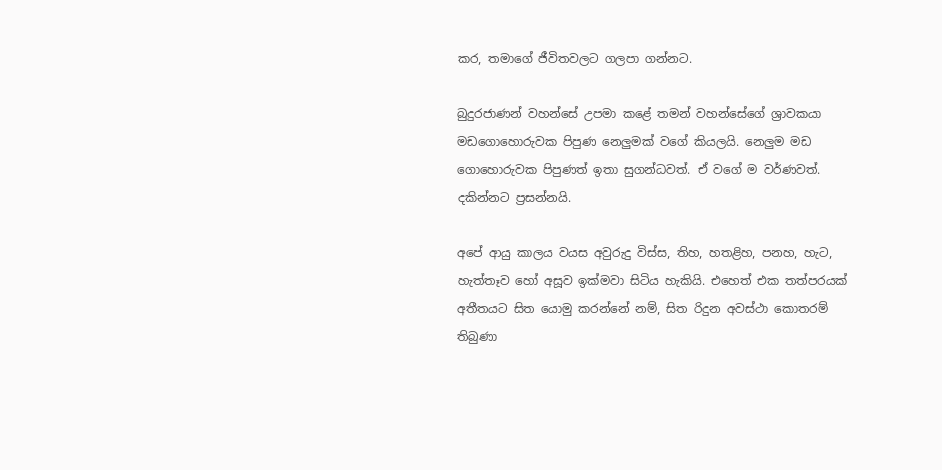කර, තමාගේ ජීවිතවලට ගලපා ගන්නට.

බුදුරජාණන් වහන්සේ උපමා කළේ තමන් වහන්සේගේ ශ්‍රාවකයා මඩගොහොරුවක පිපුණ නෙලුමක් වගේ කියලයි. නෙලුම මඩ ගොහොරුවක පිපුණත් ඉතා සුගන්ධවත්. ඒ වගේ ම වර්ණවත්. දකින්නට ප්‍රසන්නයි.

අපේ ආයු කාලය වයස අවුරුදු විස්ස, තිහ, හතළිහ, පනහ, හැට, හැත්තෑව හෝ අසූව ඉක්මවා සිටිය හැකියි. එහෙත් එක තත්පරයක් අතීතයට සිත යොමු කරන්නේ නම්, සිත රිදුන අවස්ථා කොතරම් තිබුණා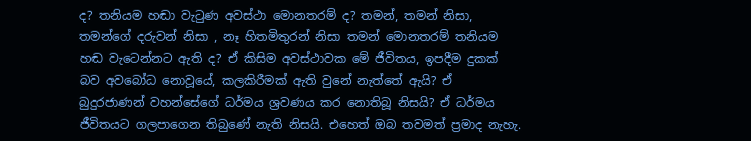ද? තනියම හඬා වැටුණ අවස්ථා මොනතරම් ද? තමන්, තමන් නිසා, තමන්ගේ දරුවන් නිසා , නෑ හිතමිතුරන් නිසා තමන් මොනතරම් තනියම හඬ වැටෙන්නට ඇති ද? ඒ කිසිම අවස්ථාවක මේ ජීවිතය, ඉපදීම දුකක් බව අවබෝධ නොවූයේ, කලකිරීමක් ඇති වුනේ නැත්තේ ඇයි? ඒ බුදුරජාණන් වහන්සේගේ ධර්මය ශ්‍රවණය කර නොතිබූ නිසයි? ඒ ධර්මය ජීවිතයට ගලපාගෙන තිබුණේ නැති නිසයි. එහෙත් ඔබ තවමත් ප්‍රමාද නැහැ.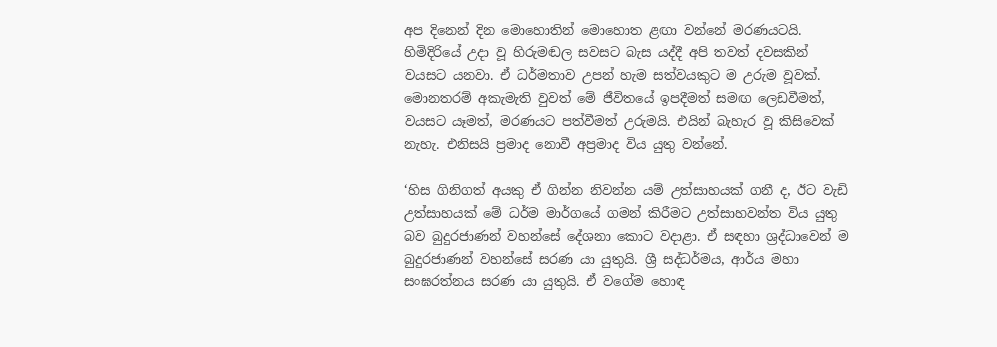අප දිනෙන් දින මොහොතින් මොහොත ළඟා වන්නේ මරණයටයි. හිමිදිරියේ උදා වූ හිරුමඬල සවසට බැස යද්දී අපි තවත් දවසකින් වයසට යනවා. ඒ ධර්මතාව උපන් හැම සත්වයකුට ම උරුම වූවක්. මොනතරම් අකැමැති වුවත් මේ ජීවිතයේ ඉපදීමත් සමඟ ලෙඩවීමත්, වයසට යෑමත්, මරණයට පත්වීමත් උරුමයි. එයින් බැහැර වූ කිසිවෙක් නැහැ. එනිසයි ප්‍රමාද නොවී අප්‍රමාද විය යුතු වන්නේ.

‘හිස ගිනිගත් අයකු ඒ ගින්න නිවන්න යම් උත්සාහයක් ගනී ද, ඊට වැඩි උත්සාහයක් මේ ධර්ම මාර්ගයේ ගමන් කිරීමට උත්සාහවන්ත විය යුතු බව බුදුරජාණන් වහන්සේ දේශනා කොට වදාළා. ඒ සඳහා ශ්‍රද්ධාවෙන් ම බුදුරජාණන් වහන්සේ සරණ යා යුතුයි. ශ්‍රී සද්ධර්මය, ආර්ය මහා සංඝරත්නය සරණ යා යුතුයි. ඒ වගේම හොඳ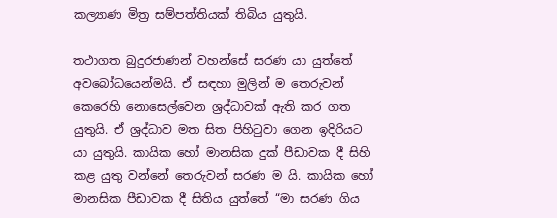කල්‍යාණ මිත්‍ර සම්පත්තියක් තිබිය යුතුයි.

තථාගත බුදුරජාණන් වහන්සේ සරණ යා යුත්තේ අවබෝධයෙන්මයි. ඒ සඳහා මුලින් ම තෙරුවන් කෙරෙහි නොසෙල්වෙන ශ්‍රද්ධාවක් ඇති කර ගත යුතුයි. ඒ ශ්‍රද්ධාව මත සිත පිහිටුවා ගෙන ඉදිරියට යා යුතුයි. කායික හෝ මානසික දුක් පීඩාවක දී සිහි කළ යුතු වන්නේ තෙරුවන් සරණ ම යි. කායික හෝ මානසික පීඩාවක දී සිතිය යුත්තේ “මා සරණ ගිය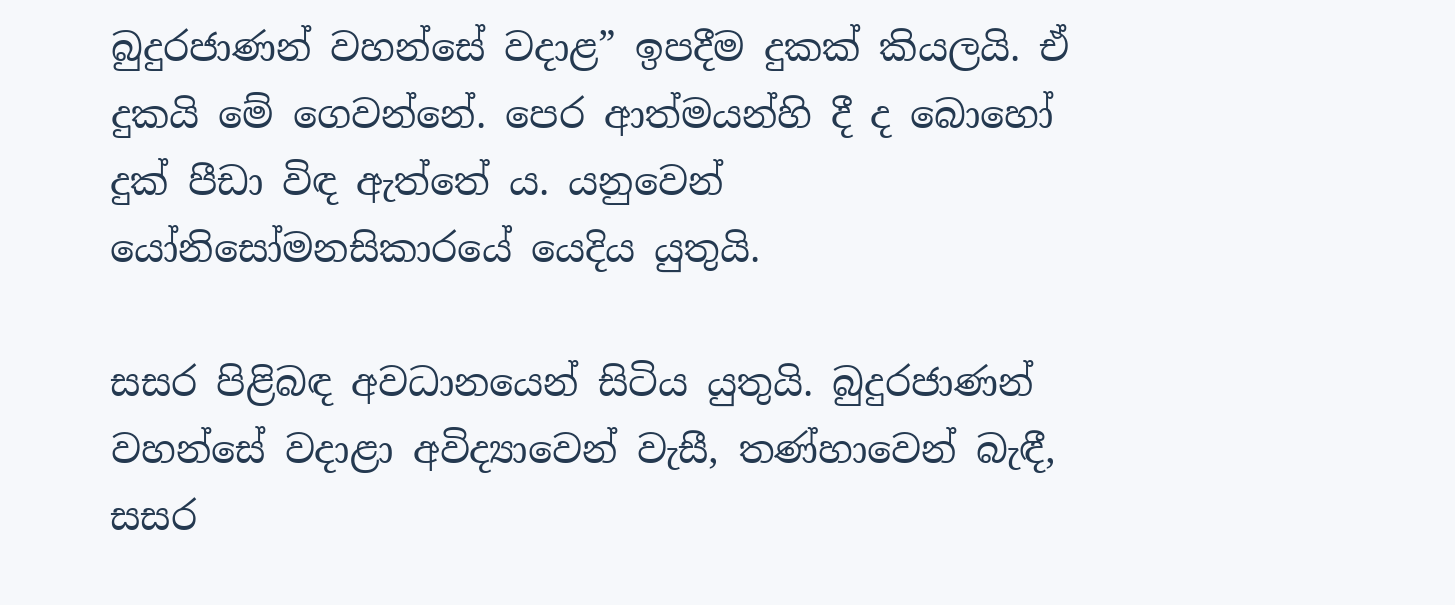බුදුරජාණන් වහන්සේ වදාළ” ඉපදීම දුකක් කියලයි. ඒ දුකයි මේ ගෙවන්නේ. පෙර ආත්මයන්හි දී ද බොහෝ දුක් පීඩා විඳ ඇත්තේ ය. යනුවෙන් යෝනිසෝමනසිකාරයේ යෙදිය යුතුයි.

සසර පිළිබඳ අවධානයෙන් සිටිය යුතුයි. බුදුරජාණන් වහන්සේ වදාළා අවිද්‍යාවෙන් වැසී, තණ්හාවෙන් බැඳී, සසර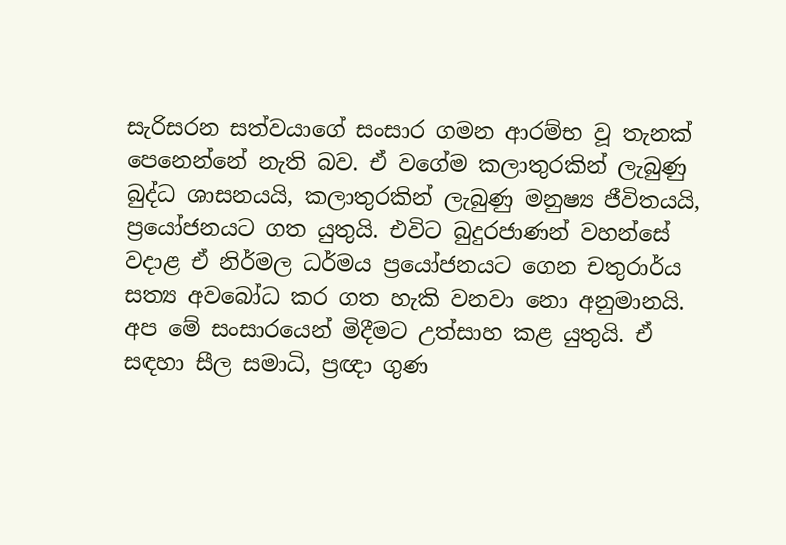සැරිසරන සත්වයාගේ සංසාර ගමන ආරම්භ වූ තැනක් පෙනෙන්නේ නැති බව. ඒ වගේම කලාතුරකින් ලැබුණු බුද්ධ ශාසනයයි, කලාතුරකින් ලැබුණු මනුෂ්‍ය ජීවිතයයි, ප්‍රයෝජනයට ගත යුතුයි. එවිට බුදුරජාණන් වහන්සේ වදාළ ඒ නිර්මල ධර්මය ප්‍රයෝජනයට ගෙන චතුරාර්ය සත්‍ය අවබෝධ කර ගත හැකි වනවා නො අනුමානයි. අප මේ සංසාරයෙන් මිදීමට උත්සාහ කළ යුතුයි. ඒ සඳහා සීල සමාධි, ප්‍රඥා ගුණ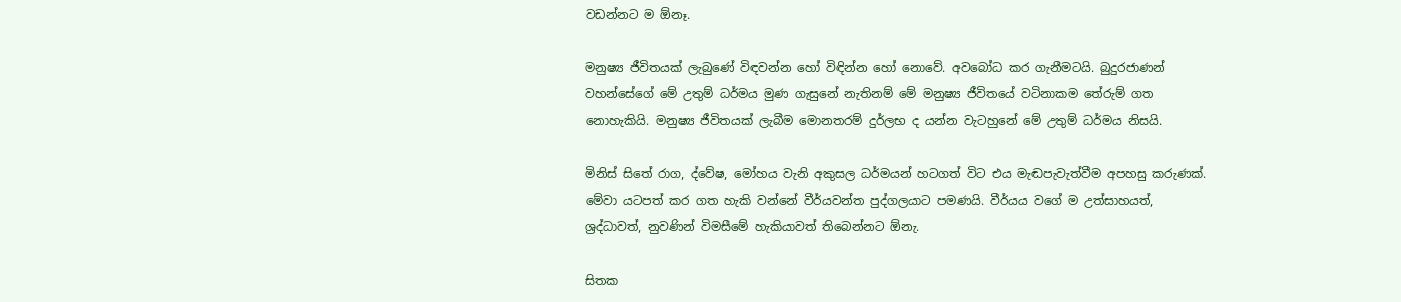වඩන්නට ම ඕනෑ.

මනුෂ්‍ය ජීවිතයක් ලැබුණේ විඳවන්න හෝ විඳින්න හෝ නොවේ. අවබෝධ කර ගැනීමටයි. බුදුරජාණන් වහන්සේගේ මේ උතුම් ධර්මය මුණ ගැසුනේ නැතිනම් මේ මනුෂ්‍ය ජීවිතයේ වටිනාකම තේරුම් ගත නොහැකියි. මනුෂ්‍ය ජීවිතයක් ලැබීම මොනතරම් දුර්ලභ ද යන්න වැටහුනේ මේ උතුම් ධර්මය නිසයි.

මිනිස් සිතේ රාග, ද්වේෂ, මෝහය වැනි අකුසල ධර්මයන් හටගත් විට එය මැඬපැවැත්වීම අපහසු කරුණක්. මේවා යටපත් කර ගත හැකි වන්නේ වීර්යවන්ත පුද්ගලයාට පමණයි. වීර්යය වගේ ම උත්සාහයත්, ශ්‍රද්ධාවත්, නුවණින් විමසීමේ හැකියාවත් තිබෙන්නට ඕනැ.

සිතක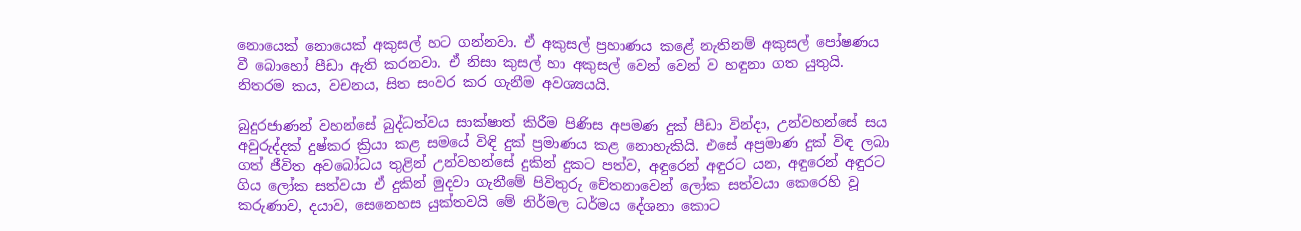නොයෙක් නොයෙක් අකුසල් හට ගන්නවා. ඒ අකුසල් ප්‍රහාණය කළේ නැතිනම් අකුසල් පෝෂණය වී බොහෝ පීඩා ඇති කරනවා. ඒ නිසා කුසල් හා අකුසල් වෙන් වෙන් ව හඳුනා ගත යුතුයි. නිතරම කය, වචනය, සිත සංවර කර ගැනීම අවශ්‍යයයි.

බුදුරජාණන් වහන්සේ බුද්ධත්වය සාක්ෂාත් කිරීම පිණිස අපමණ දුක් පීඩා වින්දා, උන්වහන්සේ සය අවුරුද්දක් දුෂ්කර ක්‍රියා කළ සමයේ විඳි දුක් ප්‍රමාණය කළ නොහැකියි. එසේ අප්‍රමාණ දුක් විඳ ලබා ගත් ජීවිත අවබෝධය තුළින් උන්වහන්සේ දුකින් දුකට පත්ව, අඳුරෙන් අඳුරට යන, අඳුරෙන් අඳුරට ගිය ලෝක සත්වයා ඒ දුකින් මුදවා ගැනීමේ පිවිතුරු චේතනාවෙන් ලෝක සත්වයා කෙරෙහි වූ කරුණාව, දයාව, සෙනෙහස යුක්තවයි මේ නිර්මල ධර්මය දේශනා කොට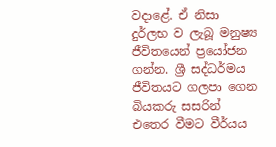වදාළේ. ඒ නිසා දුර්ලභ ව ලැබූ මනුෂ්‍ය ජීවිතයෙන් ප්‍රයෝජන ගන්න. ශ්‍රී සද්ධර්මය ජීවිතයට ගලපා ගෙන බියකරු සසරින් එතෙර වීමට වීර්යය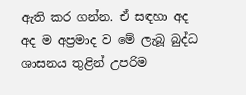ඇති කර ගන්න. ඒ සඳහා අද අද ම අප්‍රමාද ව මේ ලැබූ බුද්ධ ශාසනය තුළින් උපරිම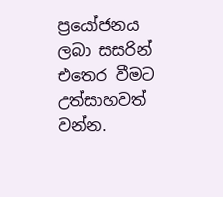ප්‍රයෝජනය ලබා සසරින් එතෙර වීමට උත්සාහවත් වන්න.